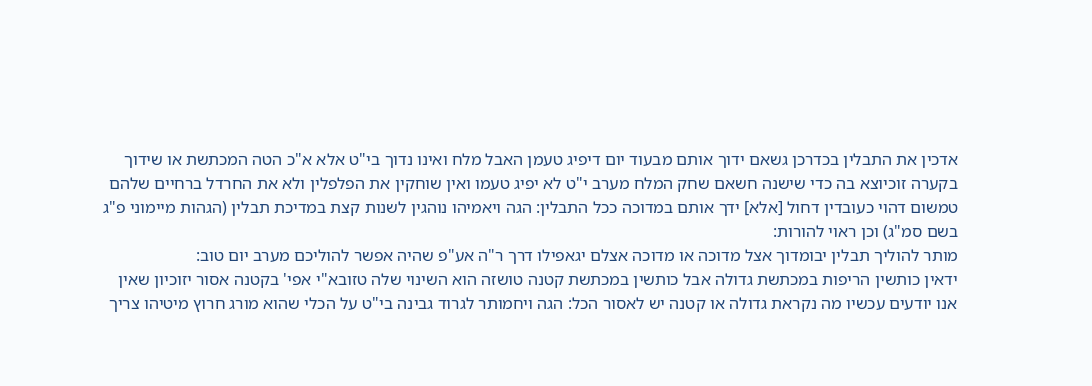אדכין את התבלין בכדרכן גשאם ידוך אותם מבעוד יום דיפיג טעמן האבל מלח ואינו נדוך בי"ט אלא א"כ הטה המכתשת או שידוך בקערה זוכיוצא בה כדי שישנה חשאם שחק המלח מערב י"ט לא יפיג טעמו ואין שוחקין את הפלפלין ולא את החרדל ברחיים שלהם טמשום דהוי כעובדין דחול [אלא] ידך אותם במדוכה ככל התבלין: הגה ויאמיהו נוהגין לשנות קצת במדיכת תבלין (הגהות מיימוני פ"ג בשם סמ"ג) וכן ראוי להורות:
מותר להוליך תבלין יבומדוך אצל מדוכה או מדוכה אצלם יגאפילו דרך ר"ה אע"פ שהיה אפשר להוליכם מערב יום טוב:
ידאין כותשין הריפות במכתשת גדולה אבל כותשין במכתשת קטנה טושזה הוא השינוי שלה טזובא"י אפי' בקטנה אסור יזוכיון שאין אנו יודעים עכשיו מה נקראת גדולה או קטנה יש לאסור הכל: הגה ויחמותר לגרוד גבינה בי"ט על הכלי שהוא מורג חרוץ מיטיהו צריך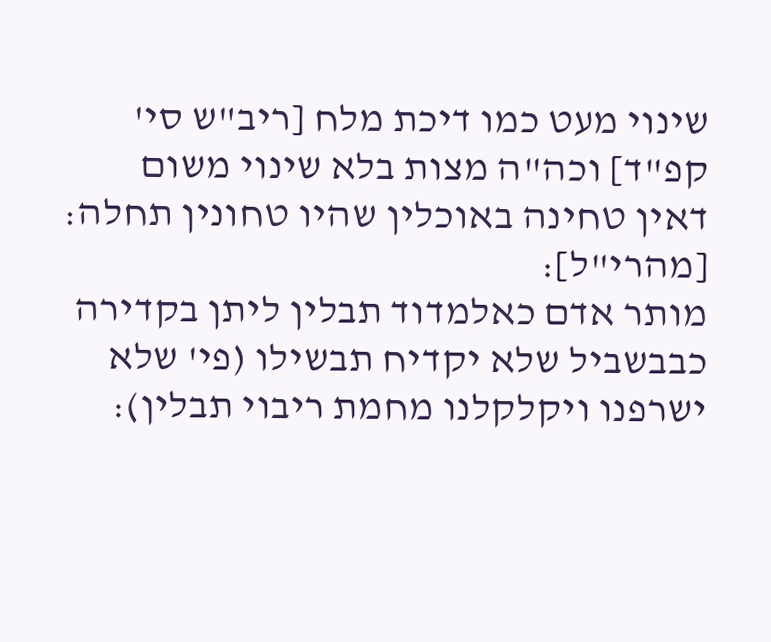שינוי מעט כמו דיכת מלח [ריב"ש סי' קפ"ד] וכה"ה מצות בלא שינוי משום דאין טחינה באוכלין שהיו טחונין תחלה: [מהרי"ל]:
מותר אדם כאלמדוד תבלין ליתן בקדירה כבבשביל שלא יקדיח תבשילו (פי' שלא ישרפנו ויקלקלנו מחמת ריבוי תבלין):